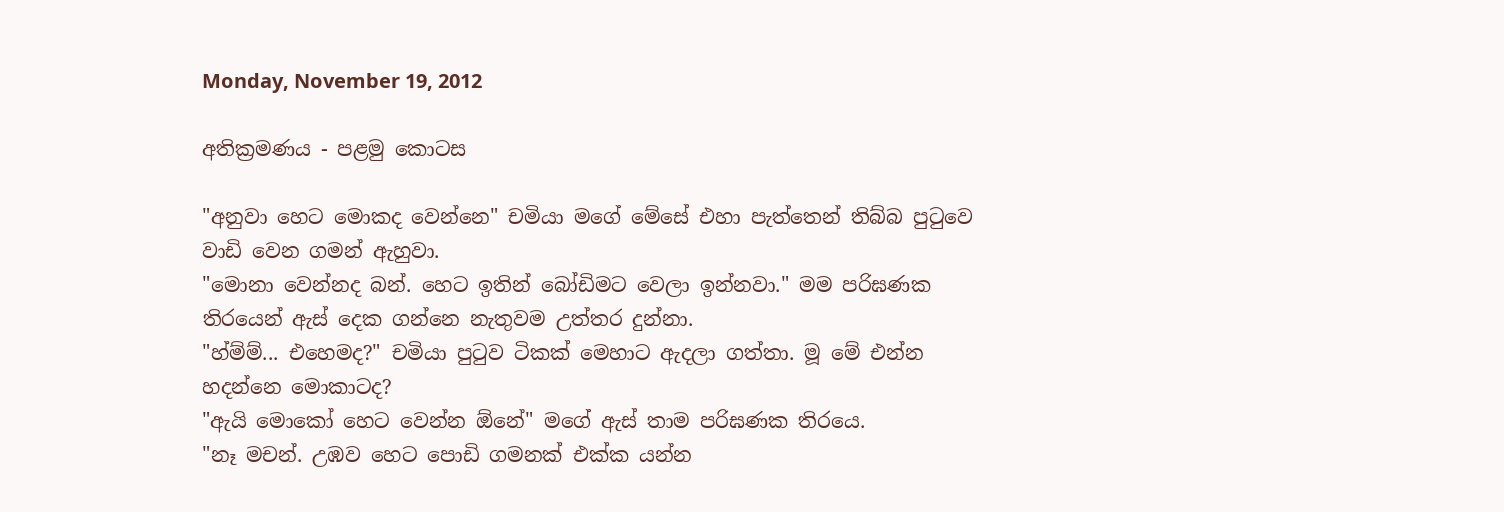Monday, November 19, 2012

අතික්‍රමණය - පළමු කොටස

"අනුවා හෙට මොකද වෙන්නෙ" චමියා මගේ මේසේ එහා පැත්තෙන් තිබ්බ පුටුවෙ වාඩි වෙන ගමන් ඇහුවා.
"මොනා වෙන්නද බන්. හෙට ඉතින් බෝඩිමට වෙලා ඉන්නවා." මම පරිඝණක තිරයෙන් ඇස් දෙක ගන්නෙ නැතුවම උත්තර දුන්නා.
"හ්ම්ම්... එහෙමද?" චමියා පුටුව ටිකක් මෙහාට ඇදලා ගත්තා. මූ මේ එන්න හදන්නෙ මොකාටද?
"ඇයි මොකෝ හෙට වෙන්න ඕනේ" මගේ ඇස් තාම පරිඝණක තිරයෙ.
"නෑ මචන්. උඹව හෙට පොඩි ගමනක් එක්ක යන්න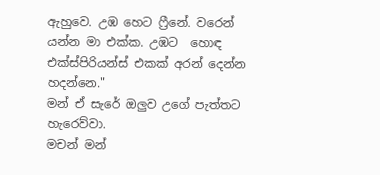ඇහුවෙ. උඹ හෙට ෆ්‍රීනේ. වරෙන් යන්න මා එක්ක. උඹට  හොඳ එක්ස්පිරියන්ස් එකක් අරන් දෙන්න හදන්නෙ."
මන් ඒ සැරේ ඔලුව උගේ පැත්තට හැරෙව්වා.
මචන් මන්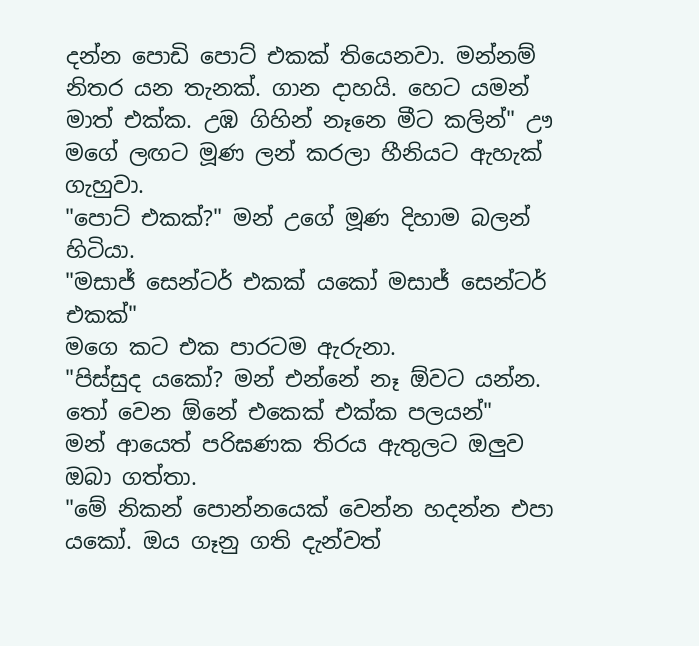දන්න පොඩි පොට් එකක් තියෙනවා. මන්නම් නිතර යන තැනක්. ගාන දාහයි. හෙට යමන් මාත් එක්ක. උඹ ගිහින් නෑනෙ මීට කලින්" ඌ මගේ ලඟට මූණ ලන් කරලා හීනියට ඇහැක් ගැහුවා.
"පොට් එකක්?" මන් උගේ මූණ දිහාම බලන් හිටියා.
"මසාජ් සෙන්ටර් එකක් යකෝ මසාජ් සෙන්ටර් එකක්"
මගෙ කට එක පාරටම ඇරුනා.
"පිස්සුද යකෝ? මන් එන්නේ නෑ ඕවට යන්න. තෝ වෙන ඕනේ එකෙක් එක්ක පලයන්"
මන් ආයෙත් පරිඝණක තිරය ඇතුලට ඔලුව ඔබා ගත්තා.
"මේ නිකන් පොන්නයෙක් වෙන්න හදන්න එපා යකෝ. ඔය ගෑනු ගති දැන්වත්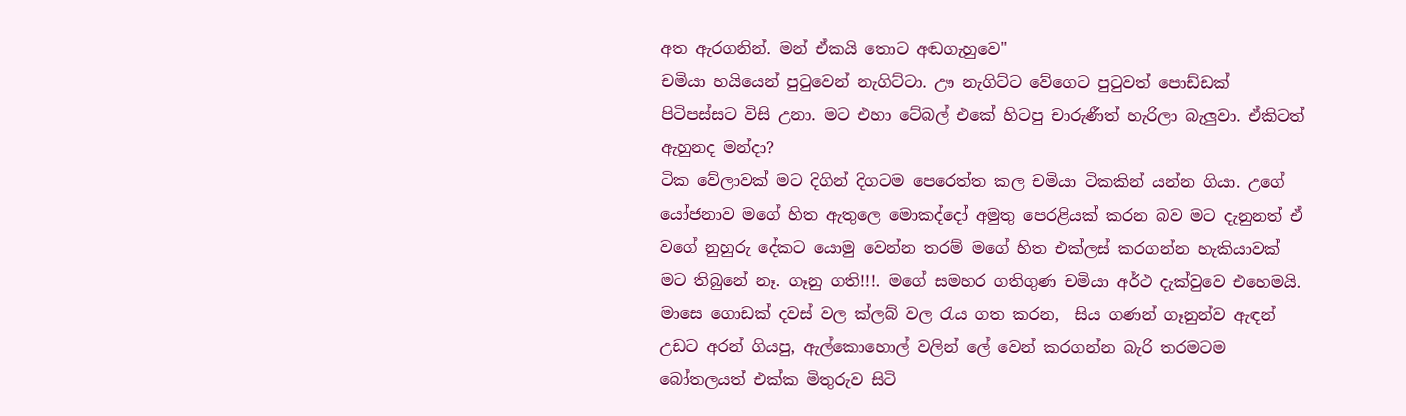අත ඇරගනින්. මන් ඒකයි තොට අඬගැහුවෙ"
චමියා හයියෙන් පුටුවෙන් නැගිට්ටා. ඌ නැගිට්ට වේගෙට පුටුවත් පොඩ්ඩක් පිටිපස්සට විසි උනා. මට එහා ටේබල් එකේ හිටපු චාරුණීත් හැරිලා බැලුවා. ඒකිටත් ඇහුනද මන්දා?
ටික වේලාවක් මට දිගින් දිගටම පෙරෙත්ත කල චමියා ටිකකින් යන්න ගියා. උගේ යෝජනාව මගේ හිත ඇතුලෙ මොකද්දෝ අමුතු පෙරළියක් කරන බව මට දැනුනත් ඒ වගේ නුහුරු දේකට යොමු වෙන්න තරම් මගේ හිත එක්ලස් කරගන්න හැකියාවක් මට තිබුනේ නෑ. ගෑනු ගති!!!. මගේ සමහර ගතිගුණ චමියා අර්ථ දැක්වුවෙ එහෙමයි. මාසෙ ගොඩක් දවස් වල ක්ලබ් වල රැය ගත කරන,  සිය ගණන් ගෑනුන්ව ඇඳන් උඩට අරන් ගියපු, ඇල්කොහොල් වලින් ලේ වෙන් කරගන්න බැරි තරමටම බෝතලයත් එක්ක මිතුරුව සිටි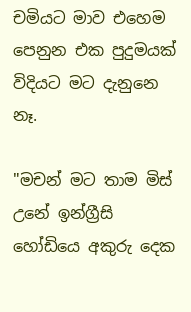චමියට මාව එහෙම පෙනුන එක පුදුමයක් විදියට මට දැනුනෙ නෑ.

"මචන් මට තාම මිස් උනේ ඉන්ග්‍රීසි හෝඩියෙ අකුරු දෙක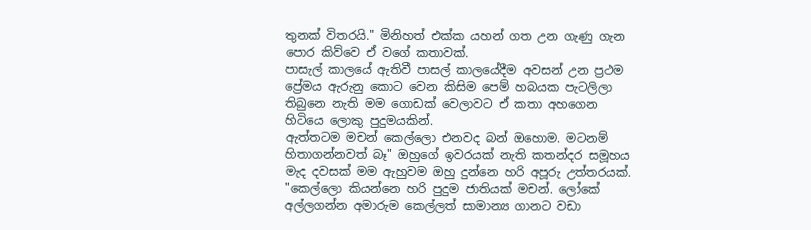තුනක් විතරයි." මිනිහත් එක්ක යහන් ගත උන ගැණු ගැන පොර කිව්වෙ ඒ වගේ කතාවක්.
පාසැල් කාලයේ ඇතිවී පාසල් කාලයේදීම අවසන් උන ප්‍රථම ප්‍රේමය ඇරුනු කොට වෙන කිසිම පෙම් හබයක පැටලිලා තිබුනෙ නැති මම ගොඩක් වෙලාවට ඒ කතා අහගෙන හිටියෙ ලොකු පුදුමයකින්.
ඇත්තටම මචන් කෙල්ලො එනවද බන් ඔහොම. මටනම් හිතාගන්නවත් බෑ" ඔහුගේ ඉවරයක් නැති කතන්දර සමූහය මැද දවසක් මම ඇහුවම ඔහු දුන්නෙ හරි අපූරු උත්තරයක්.
"කෙල්ලො කියන්නෙ හරි පුදුම ජාතියක් මචන්. ලෝකේ අල්ලගන්න අමාරුම කෙල්ලත් සාමාන්‍ය ගානට වඩා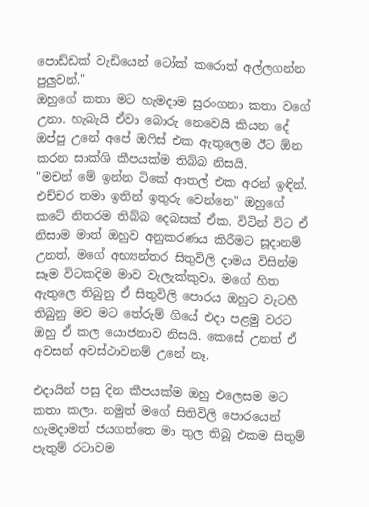පොඩ්ඩක් වැඩියෙන් ටෝක් කරොත් අල්ලගන්න පුලුවන්."
ඔහුගේ කතා මට හැමදාම සුරංගනා කතා වගේ උනා. හැබැයි ඒවා බොරු නෙවෙයි කියන දේ ඔප්පු උනේ අපේ ඔෆිස් එක ඇතුලෙම ඊට ඕන කරන සාක්ශි කීපයක්ම තිබ්බ නිසයි.
"මචන් මේ ඉන්න ටිකේ ආතල් එක අරන් ඉඳින්. එච්චර තමා ඉතින් ඉතුරු වෙන්නෙ" ඔහුගේ කටේ නිතරම තිබ්බ දෙබසක් ඒක. විටින් විට ඒ නිසාම මාත් ඔහුව අනුකරණය කිරීමට සූදානම් උනත්, මගේ අභ්‍යන්තර සිතුවිලි දාමය විසින්ම සෑම විටකදිම මාව වැලැක්කුවා. මගේ හිත ඇතුලෙ තිබුනු ඒ සිතුවිලි පොරය ඔහුට වැටහී තිබුනු මව මට තේරුම් ගියේ එදා පළමු වරට ඔහු ඒ කල යොජනාව නිසයි. කෙසේ උනත් ඒ අවසන් අවස්ථාවනම් උනේ නෑ.

එදායින් පසු දින කීපයක්ම ඔහු එලෙසම මට කතා කලා. නමුත් මගේ සිතිවිලි පොරයෙන් හැමදාමත් ජයගත්තෙ මා තුල තිබූ එකම සිතුම් පැතුම් රටාවම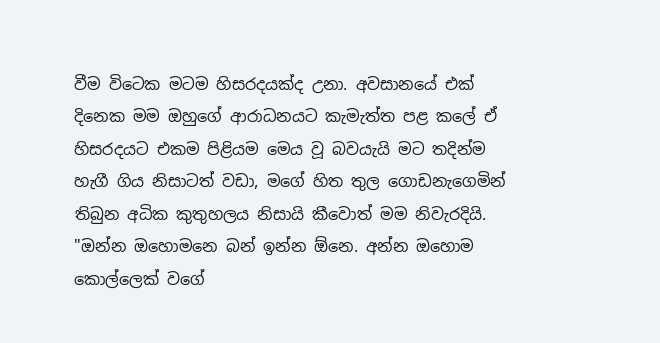වීම විටෙක මටම හිසරදයක්ද උනා. අවසානයේ එක් දිනෙක මම ඔහුගේ ආරාධනයට කැමැත්ත පළ කලේ ඒ හිසරදයට එකම පිළියම මෙය වූ බවයැයි මට තදින්ම හැගී ගිය නිසාටත් වඩා, මගේ හිත තුල ගොඩනැගෙමින් තිබුන අධික කුතුහලය නිසායි කීවොත් මම නිවැරදියි.
"ඔන්න ඔහොමනෙ බන් ඉන්න ඕනෙ. අන්න ඔහොම කොල්ලෙක් වගේ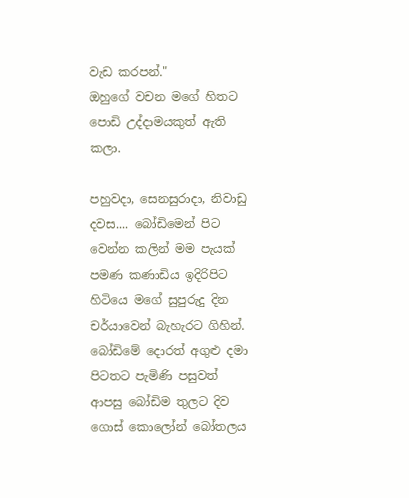වැඩ කරපන්."
ඔහුගේ වචන මගේ හිතට පොඩි උද්දාමයකුත් ඇති කලා.

පහුවදා, සෙනසුරාදා, නිවාඩු දවස.... බෝඩිමෙන් පිට වෙන්න කලින් මම පැයක් පමණ කණාඩිය ඉදිරිපිට හිටියෙ මගේ සුපුරුදු දින චර්යාවෙන් බැහැරට ගිහින්. බෝඩිමේ දොරත් අගුළු දමා පිටතට පැමිණි පසුවත් ආපසු බෝඩිම තුලට දිව ගොස් කොලෝන් බෝතලය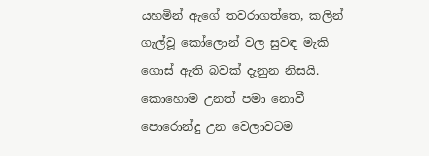යහමින් ඇගේ තවරාගත්තෙ, කලින් ගැල්වූ කෝලොන් වල සුවඳ මැකි ගොස් ඇති බවක් දැනුන නිසයි. කොහොම උනත් පමා නොවී පොරොන්දු උන වෙලාවටම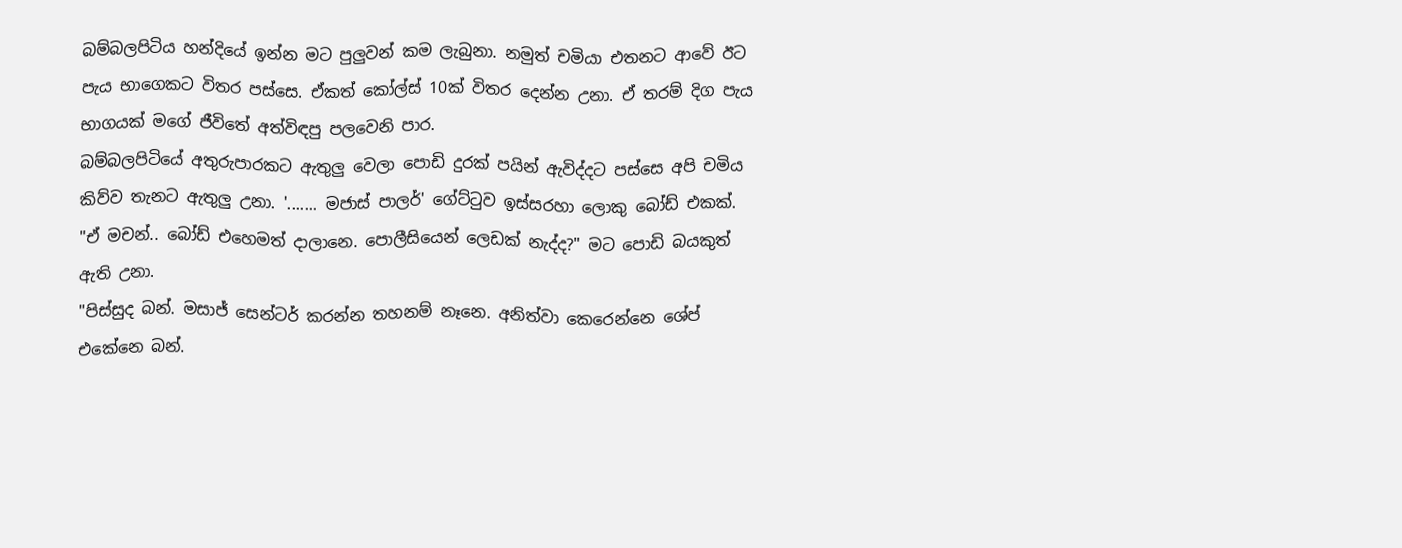බම්බලපිටිය හන්දියේ ඉන්න මට පුලුවන් කම ලැබුනා. නමුත් චමියා එතනට ආවේ ඊට පැය භාගෙකට විතර පස්සෙ. ඒකත් කෝල්ස් 10ක් විතර දෙන්න උනා. ඒ තරම් දිග පැය භාගයක් මගේ ජීවිතේ අත්විඳපු පලවෙනි පාර.
බම්බලපිටියේ අතුරුපාරකට ඇතුලු වෙලා පොඩි දුරක් පයින් ඇවිද්දට පස්සෙ අපි චමිය කිව්ව තැනට ඇතුලු උනා. '....... මජාස් පාලර්' ගේට්ටුව ඉස්සරහා ලොකු බෝඩ් එකක්.
"ඒ මචන්.. බෝඩ් එහෙමත් දාලානෙ. පොලීසියෙන් ලෙඩක් නැද්ද?" මට පොඩි බයකුත් ඇති උනා.
"පිස්සුද බන්. මසාජ් සෙන්ටර් කරන්න තහනම් නෑනෙ. අනිත්වා කෙරෙන්නෙ ශේප් එකේනෙ බන්.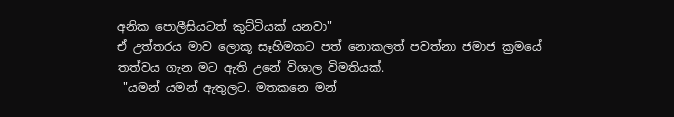අනික පොලීසියටත් කුට්ටියක් යනවා"
ඒ උත්තරය මාව ලොකූ සෑහිමකට පත් නොකලත් පවත්නා ජමාජ ක්‍රමයේ තත්වය ගැන මට ඇති උනේ විශාල විමතියක්.
 "යමන් යමන් ඇතුලට. මතකනෙ මන්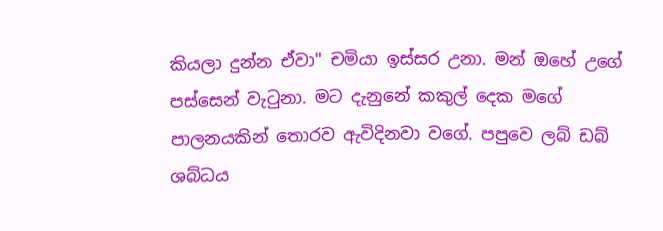කියලා දුන්න ඒවා" චමියා ඉස්සර උනා. මන් ඔහේ උගේ පස්සෙන් වැටුනා. මට දැනුනේ කකුල් දෙක මගේ පාලනයකින් තොරව ඇවිදිනවා වගේ. පපුවෙ ලබ් ඩබ් ශබ්ධය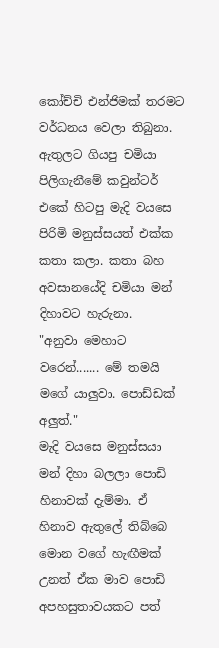කෝච්චි එන්ජිමක් තරමට වර්ධනය වෙලා තිබුනා. ඇතුලට ගියපු චමියා පිලිගැනීමේ කවුන්ටර් එකේ හිටපු මැදි වයසෙ පිරිමි මනුස්සයත් එක්ක කතා කලා. කතා බහ අවසානයේදි චමියා මන් දිහාවට හැරුනා.
"අනුවා මෙහාට වරෙන්....... මේ තමයි මගේ යාලුවා. පොඩ්ඩක් අලුත්."
මැදි වයසෙ මනුස්සයා මන් දිහා බලලා පොඩි හිනාවක් දැම්මා. ඒ හිනාව ඇතුලේ තිබ්බෙ මොන වගේ හැඟීමක් උනත් ඒක මාව පොඩි අපහසුතාවයකට පත්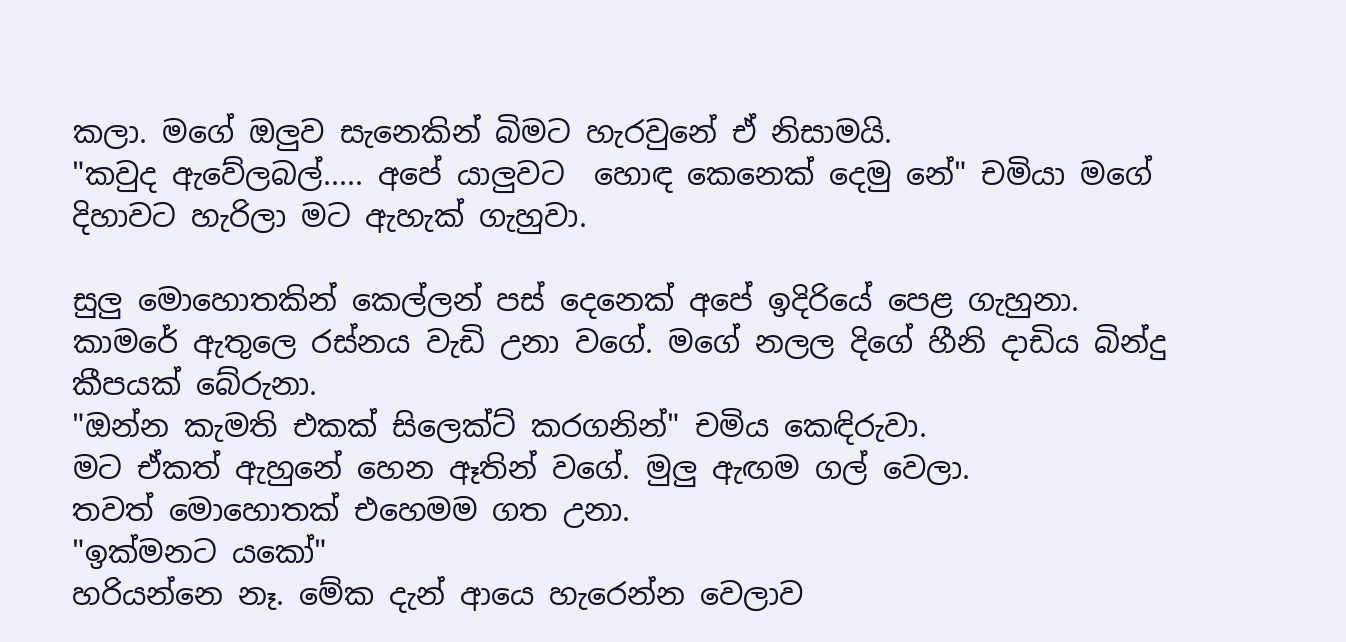කලා. මගේ ඔලුව සැනෙකින් බිමට හැරවුනේ ඒ නිසාමයි.
"කවුද ඇවේලබල්..... අපේ යාලුවට  හොඳ කෙනෙක් දෙමු නේ" චමියා මගේ දිහාවට හැරිලා මට ඇහැක් ගැහුවා.

සුලු මොහොතකින් කෙල්ලන් පස් දෙනෙක් අපේ ඉදිරියේ පෙළ ගැහුනා. කාමරේ ඇතුලෙ රස්නය වැඩි උනා වගේ. මගේ නලල දිගේ හීනි දාඩිය බින්දු කීපයක් බේරුනා.
"ඔන්න කැමති එකක් සිලෙක්ට් කරගනින්" චමිය කෙඳිරුවා.
මට ඒකත් ඇහුනේ හෙන ඈතින් වගේ. මුලු ඇඟම ගල් වෙලා.
තවත් මොහොතක් එහෙමම ගත උනා.
"ඉක්මනට යකෝ"
හරියන්නෙ නෑ. මේක දැන් ආයෙ හැරෙන්න වෙලාව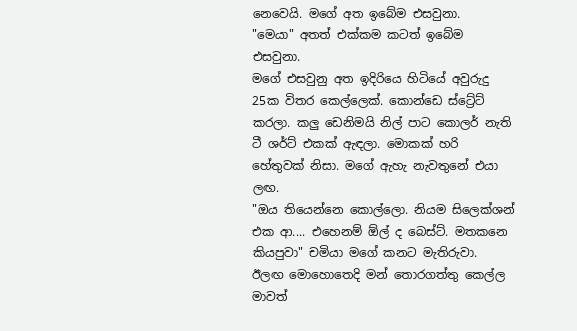නෙවෙයි. මගේ අත ඉබේම එසවුනා.
"මෙයා" අතත් එක්කම කටත් ඉබේම එසවුනා.
මගේ එසවුනු අත ඉදිරියෙ හිටියේ අවුරුදු 25ක විතර කෙල්ලෙක්. කොන්ඩෙ ස්ට්‍රේට් කරලා. කලු ඩෙනිමයි නිල් පාට කොලර් නැති ටී ශර්ට් එකක් ඇඳලා. මොකක් හරි හේතුවක් නිසා. මගේ ඇහැ නැවතුනේ එයා ලඟ.
"ඔය තියෙන්නෙ කොල්ලො. නියම සිලෙක්ශන් එක ආ.... එහෙනම් ඕල් ද බෙස්ට්. මතකනෙ කියපුවා" චමියා මගේ කනට මැතිරුවා.
ඊලඟ මොහොතෙදි මන් තොරගත්තු කෙල්ල මාවත්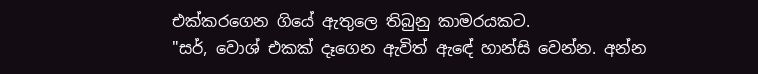එක්කරගෙන ගියේ ඇතුලෙ තිබුනු කාමරයකට.
"සර්, වොශ් එකක් දෑගෙන ඇවිත් ඇඳේ හාන්සි වෙන්න. අන්න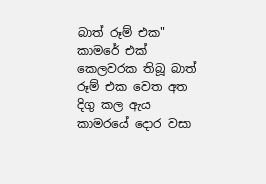බාත් රූම් එක" කාමරේ එක් කෙලවරක තිබූ බාත් රූම් එක වෙත අත දිගු කල ඇය කාමරයේ දොර වසා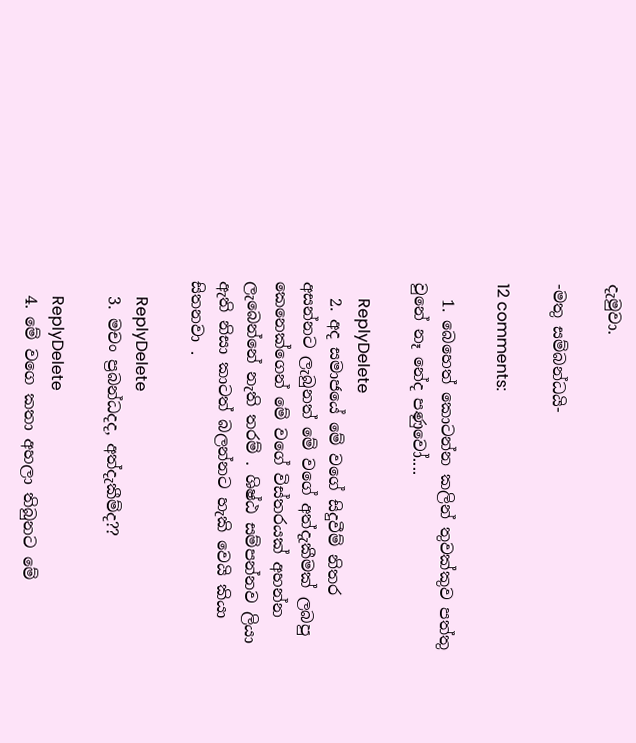දැමුවා.

-මතු සම්බන්ධයි-

12 comments:

  1. බෙහෙත් කොටන්න කලින් තුවක්කුව පත්තු වුනේ නෑ නේද පණුවෝ....

    ReplyDelete
  2. අද සමාජයේ මේ වගේ සිදුවීම් නිතර අසන්නට ලැබුනත් මේ වගේ අත්දැකීමක් ලබපු කෙනෙක්ගෙන් මේ වගේ විස්තරයක් අහන්න ලැබෙන්නේ නැති තරම් . ශිෂ්ඨ සම්පන්නව ලියා ඇති නිසා කාටත් බලන්නට හැකි වෙයි කියා සිතනවා .

    ReplyDelete
  3. මචං ප්‍රබන්ධදද, අත්දැකීම්ද??

    ReplyDelete
  4. මේ වගෙ කතා අහලා තිබුනට මේ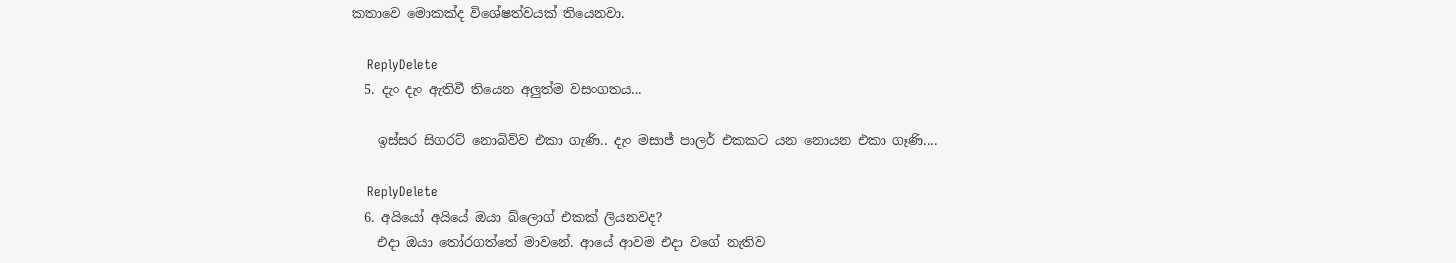කතාවෙ මොකක්ද විශේෂත්වයක් තියෙනවා.

    ReplyDelete
  5. දැං දැං ඇතිවී තියෙන අලුත්ම වසංගතය...

    ඉස්සර සිගරට් නොබිව්ව එකා ගැණි.. දැං මසාජ් පාලර් එකකට යන නොයන එකා ගෑණි....

    ReplyDelete
  6. අයියෝ අයියේ ඔයා බ්ලොග් එකක් ලියනවද?
    එදා ඔයා තෝරගත්තේ මාවනේ. ආයේ ආවම එදා වගේ නැතිව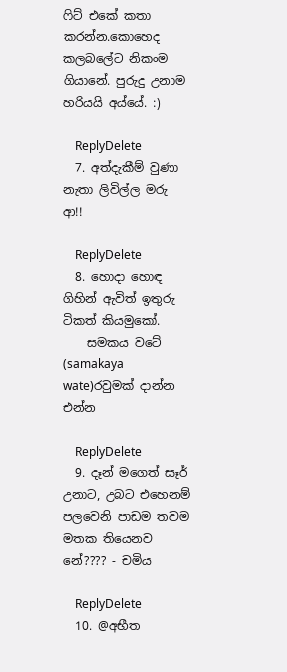ෆිට් එකේ කතා කරන්න.කොහෙද කලබලේට නිකංම ගියානේ. පුරුදු උනාම හරියයි අය්යේ. :)

    ReplyDelete
  7. අත්දැකීම් වුණා නැතා ලිවිල්ල මරු ආ!!

    ReplyDelete
  8. හොදා හොඳ ගිහින් ඇවිත් ඉතුරු ටිකත් කියමුකෝ.
    සමකය වටේ (samakaya wate)රවුමක් දාන්න එන්න

    ReplyDelete
  9. දෑන් මගෙත් සෑර් උනාට, උබට එහෙනම් පලවෙනි පාඩම තවම මතක තියෙනව නේ???? - චමිය

    ReplyDelete
  10. @අභීත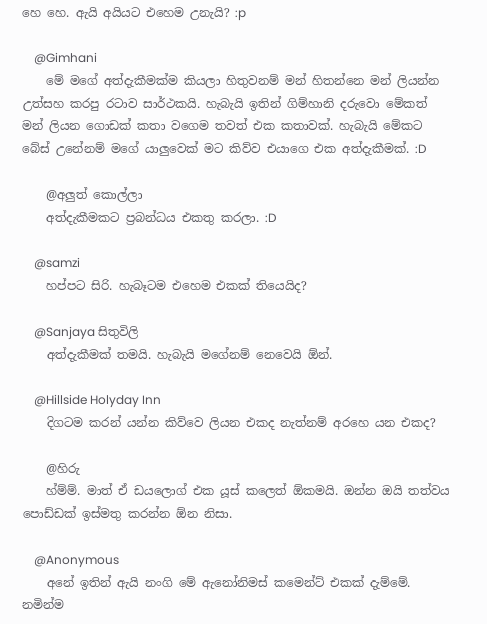හෙ හෙ. ඇයි අයියට එහෙම උනැයි? :p

    @Gimhani
    මේ මගේ අත්දැකීමක්ම කියලා හිතුවනම් මන් හිතන්නෙ මන් ලියන්න උත්සහ කරපු රටාව සාර්ථකයි. හැබැයි ඉතින් ගිම්හානි දරුවො මේකත් මන් ලියන ගොඩක් කතා වගෙම තවත් එක කතාවක්. හැබැයි මේකට බේස් උනේනම් මගේ යාලුවෙක් මට කිව්ව එයාගෙ එක අත්දැකීමක්. :D

    @අලුත් කොල්ලා
    අත්දැකීමකට ප්‍රබන්ධය එකතු කරලා. :D

    @samzi
    හප්පට සිරි. හැබෑටම එහෙම එකක් තියෙයිද?

    @Sanjaya සිතුවිලි
    අත්දැකීමක් තමයි. හැබැයි මගේනම් නෙවෙයි ඕන්.

    @Hillside Holyday Inn
    දිගටම කරන් යන්න කිව්වෙ ලියන එකද නැත්නම් අරහෙ යන එකද?

    @හිරු
    හ්ම්ම්. මාත් ඒ ඩයලොග් එක යූස් කලෙත් ඕකමයි. ඔන්න ඔයි තත්වය පොඩ්ඩක් ඉස්මතු කරන්න ඕන නිසා.

    @Anonymous
    අනේ ඉතින් ඇයි නංගි මේ ඇනෝනිමස් කමෙන්ට් එකක් දැම්මේ. නමින්ම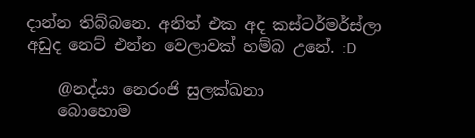දාන්න තිබ්බනෙ. අනිත් එක අද කස්ටර්මර්ස්ලා අඩුද නෙට් එන්න වෙලාවක් හම්බ උනේ. :D

    @නද්යා නෙරංජි සුලක්ඛනා
    බොහොම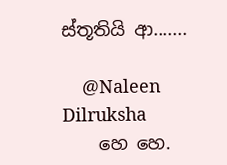ස්තූතියි ආ.......

    @Naleen Dilruksha
    හෙ හෙ.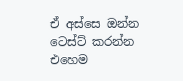ඒ අස්සෙ ඔන්න ටෙස්ට් කරන්න එහෙම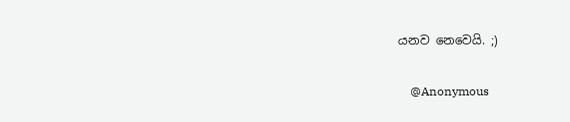යනව නෙවෙයි. ;)

    @Anonymous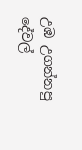උඹ උගන්නපු දේවල්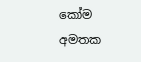කෝම අමතක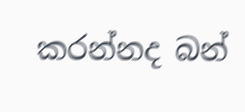කරන්නද බන්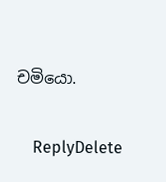චමියො.

    ReplyDelete